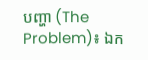បញ្ហា (The Problem)៖ ឯក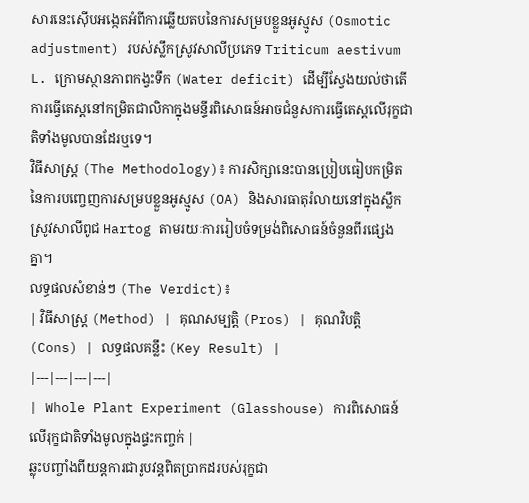សារនេះស៊ើបអង្កេតអំពីការឆ្លើយតបនៃការសម្របខ្លួនអូស្មូស (Osmotic adjustment) របស់ស្លឹកស្រូវសាលីប្រភេទ Triticum aestivum L. ក្រោមស្ថានភាពកង្វះទឹក (Water deficit) ដើម្បីស្វែងយល់ថាតើការធ្វើតេស្តនៅកម្រិតជាលិកាក្នុងមន្ទីរពិសោធន៍អាចជំនួសការធ្វើតេស្តលើរុក្ខជាតិទាំងមូលបានដែរឬទេ។
វិធីសាស្ត្រ (The Methodology)៖ ការសិក្សានេះបានប្រៀបធៀបកម្រិតនៃការបញ្ចេញការសម្របខ្លួនអូស្មូស (OA) និងសារធាតុរំលាយនៅក្នុងស្លឹកស្រូវសាលីពូជ Hartog តាមរយៈការរៀបចំទម្រង់ពិសោធន៍ចំនួនពីរផ្សេងគ្នា។
លទ្ធផលសំខាន់ៗ (The Verdict)៖
| វិធីសាស្ត្រ (Method) | គុណសម្បត្តិ (Pros) | គុណវិបត្តិ (Cons) | លទ្ធផលគន្លឹះ (Key Result) |
|---|---|---|---|
| Whole Plant Experiment (Glasshouse) ការពិសោធន៍លើរុក្ខជាតិទាំងមូលក្នុងផ្ទះកញ្ចក់ |
ឆ្លុះបញ្ចាំងពីយន្តការជារូបវន្តពិតប្រាកដរបស់រុក្ខជា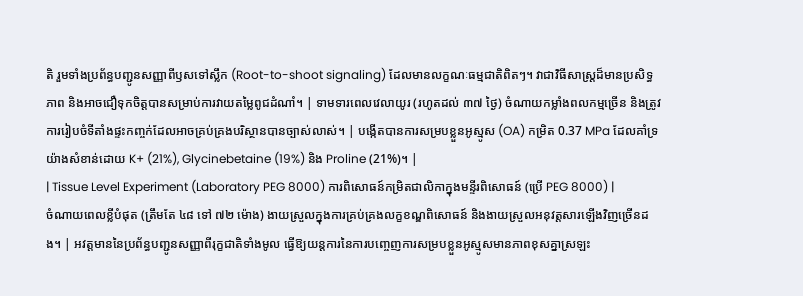តិ រួមទាំងប្រព័ន្ធបញ្ជូនសញ្ញាពីឫសទៅស្លឹក (Root-to-shoot signaling) ដែលមានលក្ខណៈធម្មជាតិពិតៗ។ វាជាវិធីសាស្ត្រដ៏មានប្រសិទ្ធភាព និងអាចជឿទុកចិត្តបានសម្រាប់ការវាយតម្លៃពូជដំណាំ។ | ទាមទារពេលវេលាយូរ (រហូតដល់ ៣៧ ថ្ងៃ) ចំណាយកម្លាំងពលកម្មច្រើន និងត្រូវការរៀបចំទីតាំងផ្ទះកញ្ចក់ដែលអាចគ្រប់គ្រងបរិស្ថានបានច្បាស់លាស់។ | បង្កើតបានការសម្របខ្លួនអូស្មូស (OA) កម្រិត 0.37 MPa ដែលគាំទ្រយ៉ាងសំខាន់ដោយ K+ (21%), Glycinebetaine (19%) និង Proline (21%)។ |
| Tissue Level Experiment (Laboratory PEG 8000) ការពិសោធន៍កម្រិតជាលិកាក្នុងមន្ទីរពិសោធន៍ (ប្រើ PEG 8000) |
ចំណាយពេលខ្លីបំផុត (ត្រឹមតែ ៤៨ ទៅ ៧២ ម៉ោង) ងាយស្រួលក្នុងការគ្រប់គ្រងលក្ខខណ្ឌពិសោធន៍ និងងាយស្រួលអនុវត្តសារឡើងវិញច្រើនដង។ | អវត្តមាននៃប្រព័ន្ធបញ្ជូនសញ្ញាពីរុក្ខជាតិទាំងមូល ធ្វើឱ្យយន្តការនៃការបញ្ចេញការសម្របខ្លួនអូស្មូសមានភាពខុសគ្នាស្រឡះ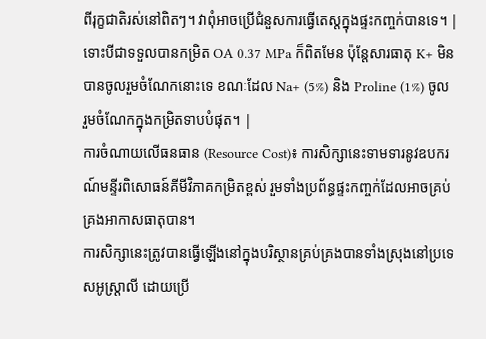ពីរុក្ខជាតិរស់នៅពិតៗ។ វាពុំអាចប្រើជំនួសការធ្វើតេស្តក្នុងផ្ទះកញ្ចក់បានទេ។ | ទោះបីជាទទួលបានកម្រិត OA 0.37 MPa ក៏ពិតមែន ប៉ុន្តែសារធាតុ K+ មិនបានចូលរួមចំណែកនោះទេ ខណៈដែល Na+ (5%) និង Proline (1%) ចូលរួមចំណែកក្នុងកម្រិតទាបបំផុត។ |
ការចំណាយលើធនធាន (Resource Cost)៖ ការសិក្សានេះទាមទារនូវឧបករណ៍មន្ទីរពិសោធន៍គីមីវិភាគកម្រិតខ្ពស់ រួមទាំងប្រព័ន្ធផ្ទះកញ្ចក់ដែលអាចគ្រប់គ្រងអាកាសធាតុបាន។
ការសិក្សានេះត្រូវបានធ្វើឡើងនៅក្នុងបរិស្ថានគ្រប់គ្រងបានទាំងស្រុងនៅប្រទេសអូស្ត្រាលី ដោយប្រើ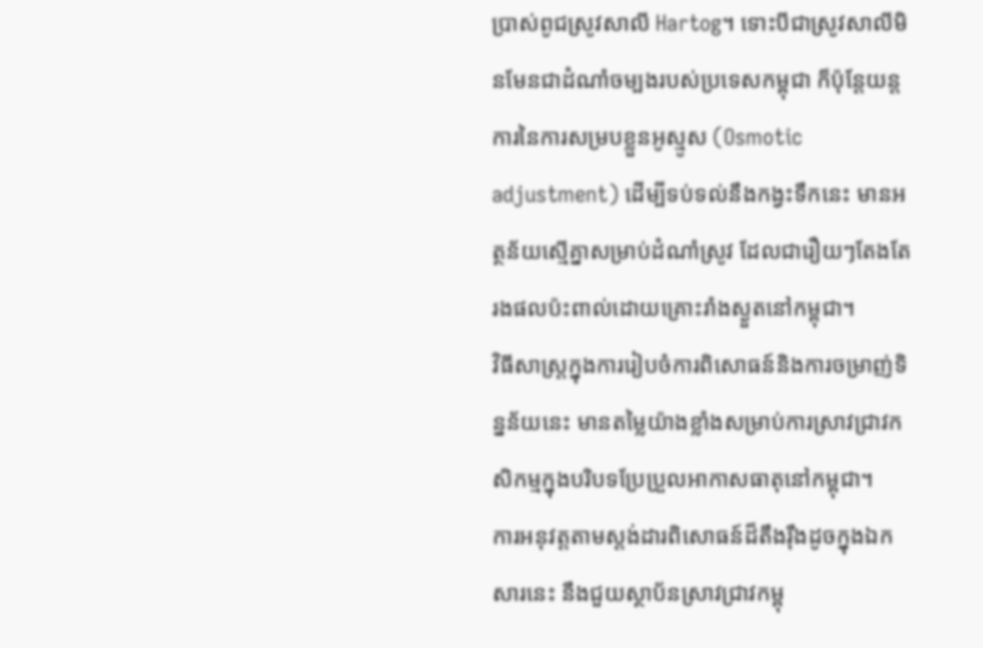ប្រាស់ពូជស្រូវសាលី Hartog។ ទោះបីជាស្រូវសាលីមិនមែនជាដំណាំចម្បងរបស់ប្រទេសកម្ពុជា ក៏ប៉ុន្តែយន្តការនៃការសម្របខ្លួនអូស្មូស (Osmotic adjustment) ដើម្បីទប់ទល់នឹងកង្វះទឹកនេះ មានអត្ថន័យស្មើគ្នាសម្រាប់ដំណាំស្រូវ ដែលជារឿយៗតែងតែរងផលប៉ះពាល់ដោយគ្រោះរាំងស្ងួតនៅកម្ពុជា។
វិធីសាស្ត្រក្នុងការរៀបចំការពិសោធន៍និងការចម្រាញ់ទិន្នន័យនេះ មានតម្លៃយ៉ាងខ្លាំងសម្រាប់ការស្រាវជ្រាវកសិកម្មក្នុងបរិបទប្រែប្រួលអាកាសធាតុនៅកម្ពុជា។
ការអនុវត្តតាមស្តង់ដារពិសោធន៍ដ៏តឹងរ៉ឹងដូចក្នុងឯកសារនេះ នឹងជួយស្ថាប័នស្រាវជ្រាវកម្ពុ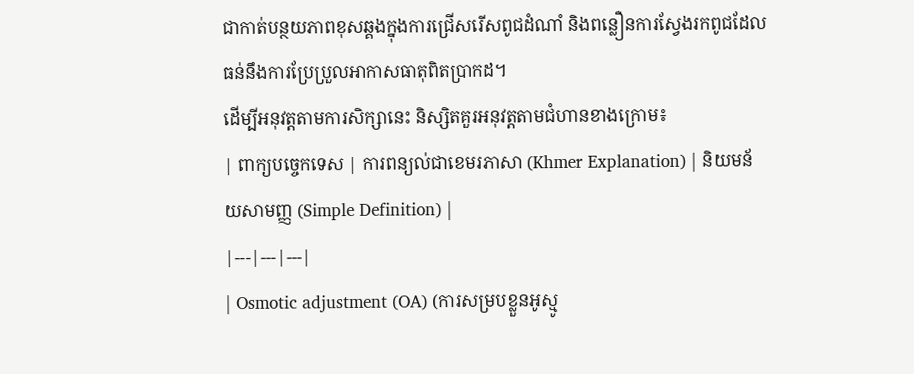ជាកាត់បន្ថយភាពខុសឆ្គងក្នុងការជ្រើសរើសពូជដំណាំ និងពន្លឿនការស្វែងរកពូជដែលធន់នឹងការប្រែប្រួលអាកាសធាតុពិតប្រាកដ។
ដើម្បីអនុវត្តតាមការសិក្សានេះ និស្សិតគួរអនុវត្តតាមជំហានខាងក្រោម៖
| ពាក្យបច្ចេកទេស | ការពន្យល់ជាខេមរភាសា (Khmer Explanation) | និយមន័យសាមញ្ញ (Simple Definition) |
|---|---|---|
| Osmotic adjustment (OA) (ការសម្របខ្លួនអូស្មូ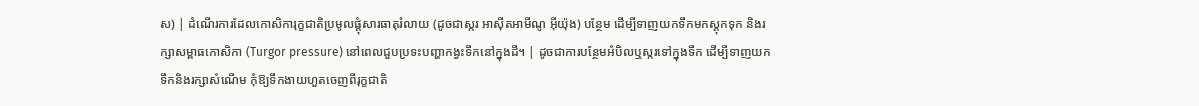ស) | ដំណើរការដែលកោសិការុក្ខជាតិប្រមូលផ្តុំសារធាតុរំលាយ (ដូចជាស្ករ អាស៊ីតអាមីណូ អ៊ីយ៉ុង) បន្ថែម ដើម្បីទាញយកទឹកមកស្តុកទុក និងរក្សាសម្ពាធកោសិកា (Turgor pressure) នៅពេលជួបប្រទះបញ្ហាកង្វះទឹកនៅក្នុងដី។ | ដូចជាការបន្ថែមអំបិលឬស្ករទៅក្នុងទឹក ដើម្បីទាញយកទឹកនិងរក្សាសំណើម កុំឱ្យទឹកងាយហួតចេញពីរុក្ខជាតិ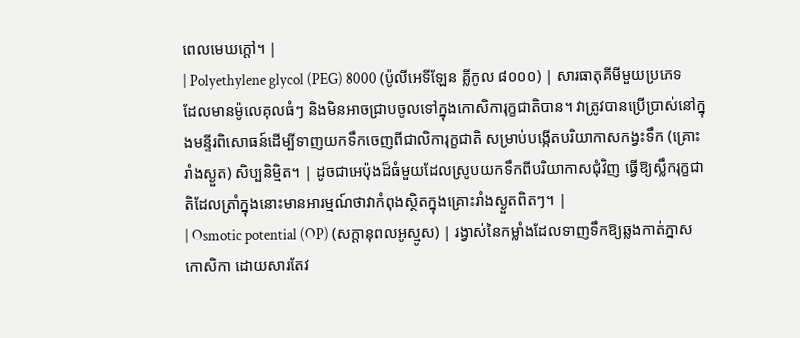ពេលមេឃក្តៅ។ |
| Polyethylene glycol (PEG) 8000 (ប៉ូលីអេទីឡែន គ្លីកូល ៨០០០) | សារធាតុគីមីមួយប្រភេទដែលមានម៉ូលេគុលធំៗ និងមិនអាចជ្រាបចូលទៅក្នុងកោសិការុក្ខជាតិបាន។ វាត្រូវបានប្រើប្រាស់នៅក្នុងមន្ទីរពិសោធន៍ដើម្បីទាញយកទឹកចេញពីជាលិការុក្ខជាតិ សម្រាប់បង្កើតបរិយាកាសកង្វះទឹក (គ្រោះរាំងស្ងួត) សិប្បនិម្មិត។ | ដូចជាអេប៉ុងដ៏ធំមួយដែលស្រូបយកទឹកពីបរិយាកាសជុំវិញ ធ្វើឱ្យស្លឹករុក្ខជាតិដែលត្រាំក្នុងនោះមានអារម្មណ៍ថាវាកំពុងស្ថិតក្នុងគ្រោះរាំងស្ងួតពិតៗ។ |
| Osmotic potential (OP) (សក្តានុពលអូស្មូស) | រង្វាស់នៃកម្លាំងដែលទាញទឹកឱ្យឆ្លងកាត់ភ្នាសកោសិកា ដោយសារតែវ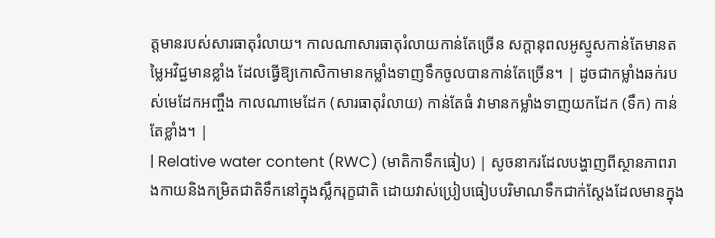ត្តមានរបស់សារធាតុរំលាយ។ កាលណាសារធាតុរំលាយកាន់តែច្រើន សក្តានុពលអូស្មូសកាន់តែមានតម្លៃអវិជ្ជមានខ្លាំង ដែលធ្វើឱ្យកោសិកាមានកម្លាំងទាញទឹកចូលបានកាន់តែច្រើន។ | ដូចជាកម្លាំងឆក់របស់មេដែកអញ្ចឹង កាលណាមេដែក (សារធាតុរំលាយ) កាន់តែធំ វាមានកម្លាំងទាញយកដែក (ទឹក) កាន់តែខ្លាំង។ |
| Relative water content (RWC) (មាតិកាទឹកធៀប) | សូចនាករដែលបង្ហាញពីស្ថានភាពរាងកាយនិងកម្រិតជាតិទឹកនៅក្នុងស្លឹករុក្ខជាតិ ដោយវាស់ប្រៀបធៀបបរិមាណទឹកជាក់ស្តែងដែលមានក្នុង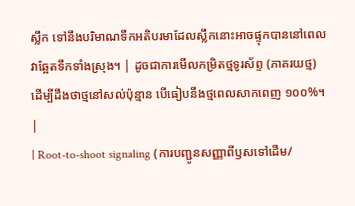ស្លឹក ទៅនឹងបរិមាណទឹកអតិបរមាដែលស្លឹកនោះអាចផ្ទុកបាននៅពេលវាឆ្អែតទឹកទាំងស្រុង។ | ដូចជាការមើលកម្រិតថ្មទូរស័ព្ទ (ភាគរយថ្ម) ដើម្បីដឹងថាថ្មនៅសល់ប៉ុន្មាន បើធៀបនឹងថ្មពេលសាកពេញ ១០០%។ |
| Root-to-shoot signaling (ការបញ្ជូនសញ្ញាពីឫសទៅដើម/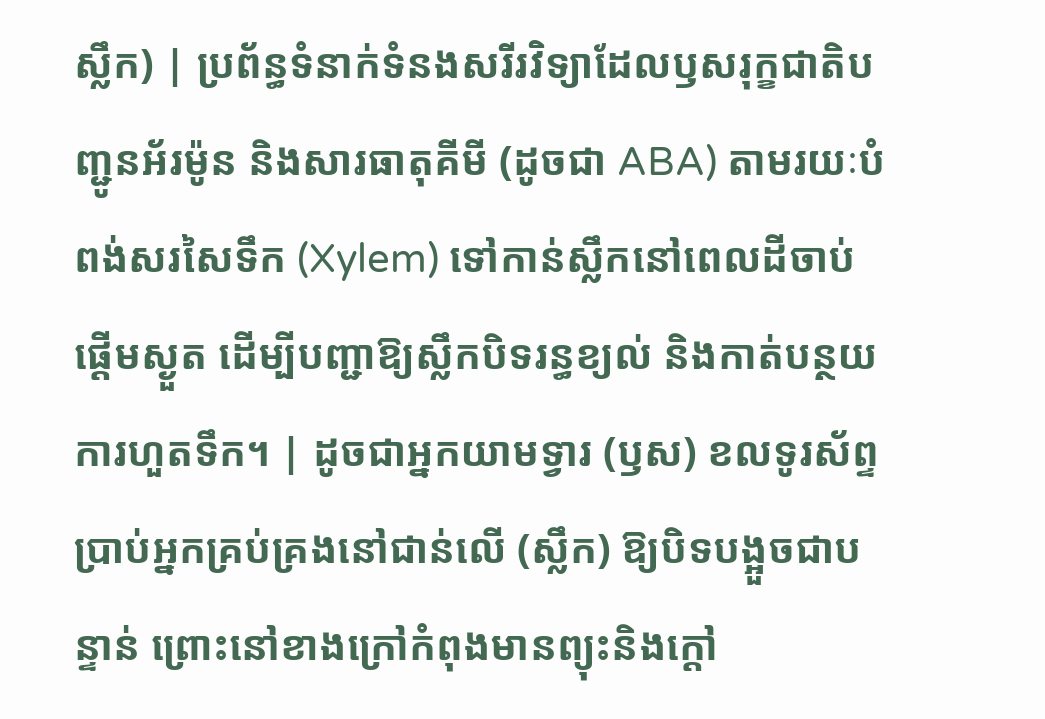ស្លឹក) | ប្រព័ន្ធទំនាក់ទំនងសរីរវិទ្យាដែលឫសរុក្ខជាតិបញ្ជូនអ័រម៉ូន និងសារធាតុគីមី (ដូចជា ABA) តាមរយៈបំពង់សរសៃទឹក (Xylem) ទៅកាន់ស្លឹកនៅពេលដីចាប់ផ្តើមស្ងួត ដើម្បីបញ្ជាឱ្យស្លឹកបិទរន្ធខ្យល់ និងកាត់បន្ថយការហួតទឹក។ | ដូចជាអ្នកយាមទ្វារ (ឫស) ខលទូរស័ព្ទប្រាប់អ្នកគ្រប់គ្រងនៅជាន់លើ (ស្លឹក) ឱ្យបិទបង្អួចជាបន្ទាន់ ព្រោះនៅខាងក្រៅកំពុងមានព្យុះនិងក្តៅ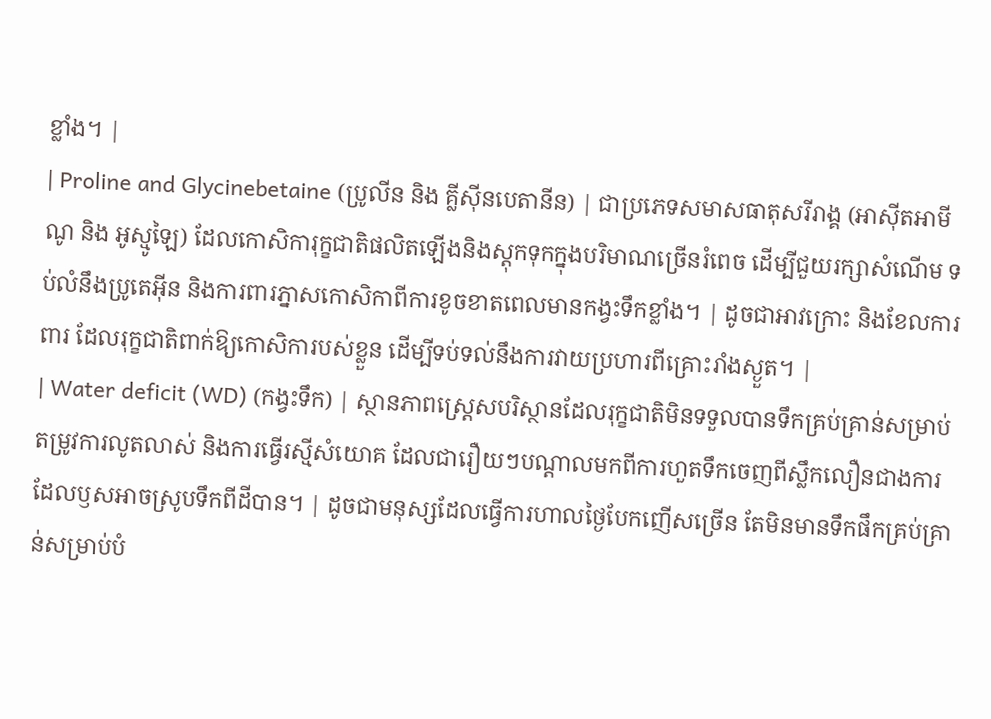ខ្លាំង។ |
| Proline and Glycinebetaine (ប្រូលីន និង គ្លីស៊ីនបេតានីន) | ជាប្រភេទសមាសធាតុសរីរាង្គ (អាស៊ីតអាមីណូ និង អូស្មូឡៃ) ដែលកោសិការុក្ខជាតិផលិតឡើងនិងស្តុកទុកក្នុងបរិមាណច្រើនរំពេច ដើម្បីជួយរក្សាសំណើម ទប់លំនឹងប្រូតេអ៊ីន និងការពារភ្នាសកោសិកាពីការខូចខាតពេលមានកង្វះទឹកខ្លាំង។ | ដូចជាអាវក្រោះ និងខែលការពារ ដែលរុក្ខជាតិពាក់ឱ្យកោសិការបស់ខ្លួន ដើម្បីទប់ទល់នឹងការវាយប្រហារពីគ្រោះរាំងស្ងួត។ |
| Water deficit (WD) (កង្វះទឹក) | ស្ថានភាពស្ត្រេសបរិស្ថានដែលរុក្ខជាតិមិនទទួលបានទឹកគ្រប់គ្រាន់សម្រាប់តម្រូវការលូតលាស់ និងការធ្វើរស្មីសំយោគ ដែលជារឿយៗបណ្តាលមកពីការហួតទឹកចេញពីស្លឹកលឿនជាងការដែលឫសអាចស្រូបទឹកពីដីបាន។ | ដូចជាមនុស្សដែលធ្វើការហាលថ្ងៃបែកញើសច្រើន តែមិនមានទឹកផឹកគ្រប់គ្រាន់សម្រាប់បំ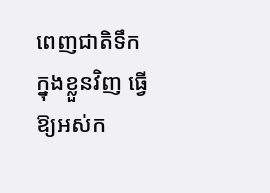ពេញជាតិទឹកក្នុងខ្លួនវិញ ធ្វើឱ្យអស់ក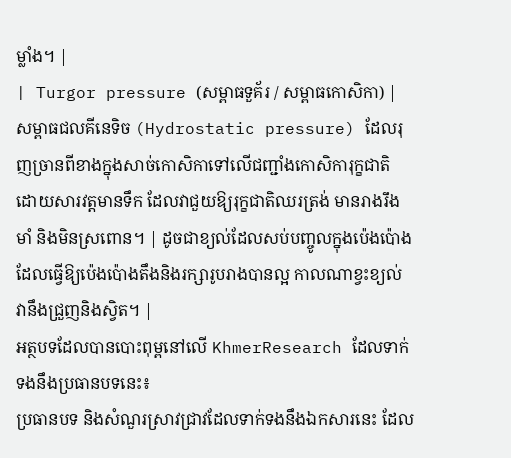ម្លាំង។ |
| Turgor pressure (សម្ពាធទួគ័រ / សម្ពាធកោសិកា) | សម្ពាធជលគីនេទិច (Hydrostatic pressure) ដែលរុញច្រានពីខាងក្នុងសាច់កោសិកាទៅលើជញ្ជាំងកោសិការុក្ខជាតិ ដោយសារវត្តមានទឹក ដែលវាជួយឱ្យរុក្ខជាតិឈរត្រង់ មានរាងរឹងមាំ និងមិនស្រពោន។ | ដូចជាខ្យល់ដែលសប់បញ្ចូលក្នុងប៉េងប៉ោង ដែលធ្វើឱ្យប៉េងប៉ោងតឹងនិងរក្សារូបរាងបានល្អ កាលណាខ្វះខ្យល់ វានឹងជ្រួញនិងស្វិត។ |
អត្ថបទដែលបានបោះពុម្ពនៅលើ KhmerResearch ដែលទាក់ទងនឹងប្រធានបទនេះ៖
ប្រធានបទ និងសំណួរស្រាវជ្រាវដែលទាក់ទងនឹងឯកសារនេះ ដែល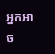អ្នកអាច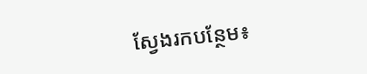ស្វែងរកបន្ថែម៖